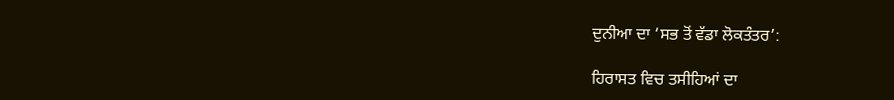ਦੁਨੀਆ ਦਾ ‘ਸਭ ਤੋਂ ਵੱਡਾ ਲੋਕਤੰਤਰ’:

ਹਿਰਾਸਤ ਵਿਚ ਤਸੀਹਿਆਂ ਦਾ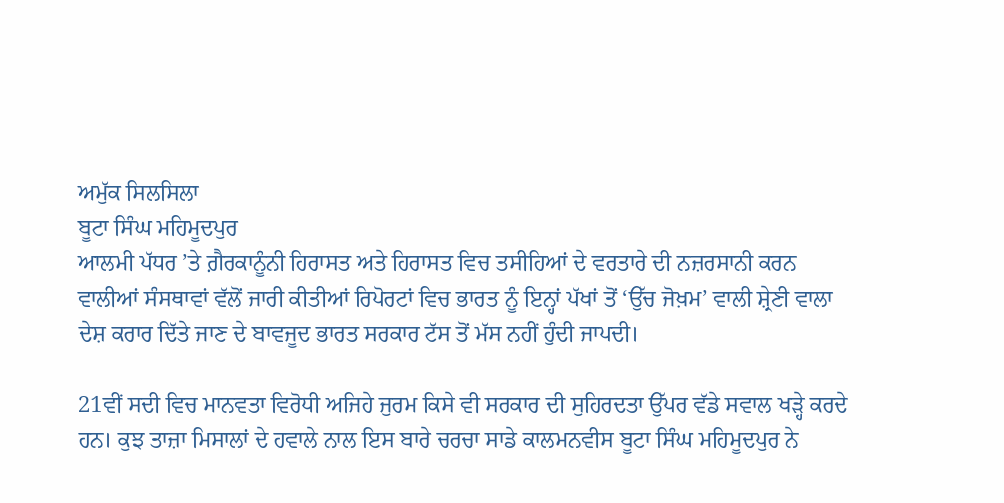ਅਮੁੱਕ ਸਿਲਸਿਲਾ
ਬੂਟਾ ਸਿੰਘ ਮਹਿਮੂਦਪੁਰ
ਆਲਮੀ ਪੱਧਰ ’ਤੇ ਗ਼ੈਰਕਾਨੂੰਨੀ ਹਿਰਾਸਤ ਅਤੇ ਹਿਰਾਸਤ ਵਿਚ ਤਸੀਹਿਆਂ ਦੇ ਵਰਤਾਰੇ ਦੀ ਨਜ਼ਰਸਾਨੀ ਕਰਨ ਵਾਲੀਆਂ ਸੰਸਥਾਵਾਂ ਵੱਲੋਂ ਜਾਰੀ ਕੀਤੀਆਂ ਰਿਪੋਰਟਾਂ ਵਿਚ ਭਾਰਤ ਨੂੰ ਇਨ੍ਹਾਂ ਪੱਖਾਂ ਤੋਂ ‘ਉੱਚ ਜੋਖ਼ਮ’ ਵਾਲੀ ਸ਼੍ਰੇਣੀ ਵਾਲਾ ਦੇਸ਼ ਕਰਾਰ ਦਿੱਤੇ ਜਾਣ ਦੇ ਬਾਵਜੂਦ ਭਾਰਤ ਸਰਕਾਰ ਟੱਸ ਤੋਂ ਮੱਸ ਨਹੀਂ ਹੁੰਦੀ ਜਾਪਦੀ।

21ਵੀਂ ਸਦੀ ਵਿਚ ਮਾਨਵਤਾ ਵਿਰੋਧੀ ਅਜਿਹੇ ਜੁਰਮ ਕਿਸੇ ਵੀ ਸਰਕਾਰ ਦੀ ਸੁਹਿਰਦਤਾ ਉੱਪਰ ਵੱਡੇ ਸਵਾਲ ਖੜ੍ਹੇ ਕਰਦੇ ਹਨ। ਕੁਝ ਤਾਜ਼ਾ ਮਿਸਾਲਾਂ ਦੇ ਹਵਾਲੇ ਨਾਲ ਇਸ ਬਾਰੇ ਚਰਚਾ ਸਾਡੇ ਕਾਲਮਨਵੀਸ ਬੂਟਾ ਸਿੰਘ ਮਹਿਮੂਦਪੁਰ ਨੇ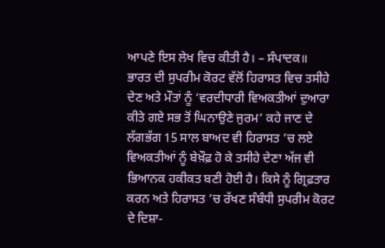ਆਪਣੇ ਇਸ ਲੇਖ ਵਿਚ ਕੀਤੀ ਹੈ। – ਸੰਪਾਦਕ॥
ਭਾਰਤ ਦੀ ਸੁਪਰੀਮ ਕੋਰਟ ਵੱਲੋਂ ਹਿਰਾਸਤ ਵਿਚ ਤਸੀਹੇ ਦੇਣ ਅਤੇ ਮੌਤਾਂ ਨੂੰ ‘ਵਰਦੀਧਾਰੀ ਵਿਅਕਤੀਆਂ ਦੁਆਰਾ ਕੀਤੇ ਗਏ ਸਭ ਤੋਂ ਘਿਨਾਉਣੇ ਜੁਰਮ’ ਕਹੇ ਜਾਣ ਦੇ ਲੱਗਭੱਗ 15 ਸਾਲ ਬਾਅਦ ਵੀ ਹਿਰਾਸਤ ’ਚ ਲਏ ਵਿਅਕਤੀਆਂ ਨੂੰ ਬੇਖ਼ੌਫ਼ ਹੋ ਕੇ ਤਸੀਹੇ ਦੇਣਾ ਅੱਜ ਵੀ ਭਿਆਨਕ ਹਕੀਕਤ ਬਣੀ ਹੋਈ ਹੈ। ਕਿਸੇ ਨੂੰ ਗ੍ਰਿਫ਼ਤਾਰ ਕਰਨ ਅਤੇ ਹਿਰਾਸਤ ’ਚ ਰੱਖਣ ਸੰਬੰਧੀ ਸੁਪਰੀਮ ਕੋਰਟ ਦੇ ਦਿਸ਼ਾ-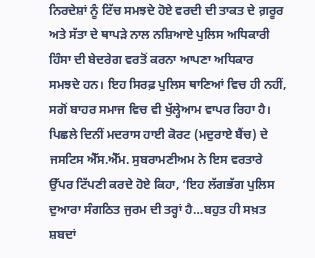ਨਿਰਦੇਸ਼ਾਂ ਨੂੰ ਟਿੱਚ ਸਮਝਦੇ ਹੋਏ ਵਰਦੀ ਦੀ ਤਾਕਤ ਦੇ ਗ਼ਰੂਰ ਅਤੇ ਸੱਤਾ ਦੇ ਥਾਪੜੇ ਨਾਲ ਨਸ਼ਿਆਏ ਪੁਲਿਸ ਅਧਿਕਾਰੀ ਹਿੰਸਾ ਦੀ ਬੇਦਰੇਗ ਵਰਤੋਂ ਕਰਨਾ ਆਪਣਾ ਅਧਿਕਾਰ ਸਮਝਦੇ ਹਨ। ਇਹ ਸਿਰਫ਼ ਪੁਲਿਸ ਥਾਣਿਆਂ ਵਿਚ ਹੀ ਨਹੀਂ, ਸਗੋਂ ਬਾਹਰ ਸਮਾਜ ਵਿਚ ਵੀ ਖੁੱਲ੍ਹੇਆਮ ਵਾਪਰ ਰਿਹਾ ਹੈ। ਪਿਛਲੇ ਦਿਨੀਂ ਮਦਰਾਸ ਹਾਈ ਕੋਰਟ (ਮਦੁਰਾਏ ਬੈਂਚ) ਦੇ ਜਸਟਿਸ ਐੱਸ.ਐੱਮ. ਸੁਬਰਾਮਣੀਅਮ ਨੇ ਇਸ ਵਰਤਾਰੇ ਉੱਪਰ ਟਿੱਪਣੀ ਕਰਦੇ ਹੋਏ ਕਿਹਾ, ‘ਇਹ ਲੱਗਭੱਗ ਪੁਲਿਸ ਦੁਆਰਾ ਸੰਗਠਿਤ ਜੁਰਮ ਦੀ ਤਰ੍ਹਾਂ ਹੈ…ਬਹੁਤ ਹੀ ਸਖ਼ਤ ਸ਼ਬਦਾਂ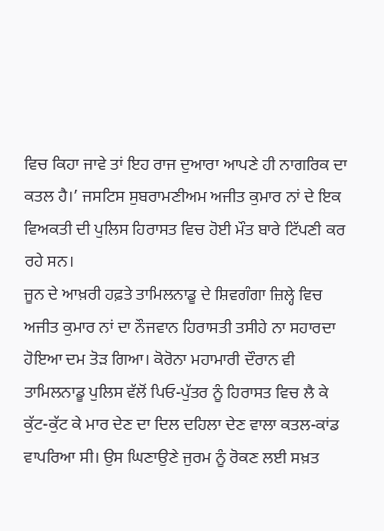ਵਿਚ ਕਿਹਾ ਜਾਵੇ ਤਾਂ ਇਹ ਰਾਜ ਦੁਆਰਾ ਆਪਣੇ ਹੀ ਨਾਗਰਿਕ ਦਾ ਕਤਲ ਹੈ।’ ਜਸਟਿਸ ਸੁਬਰਾਮਣੀਅਮ ਅਜੀਤ ਕੁਮਾਰ ਨਾਂ ਦੇ ਇਕ ਵਿਅਕਤੀ ਦੀ ਪੁਲਿਸ ਹਿਰਾਸਤ ਵਿਚ ਹੋਈ ਮੌਤ ਬਾਰੇ ਟਿੱਪਣੀ ਕਰ ਰਹੇ ਸਨ।
ਜੂਨ ਦੇ ਆਖ਼ਰੀ ਹਫ਼ਤੇ ਤਾਮਿਲਨਾਡੂ ਦੇ ਸ਼ਿਵਗੰਗਾ ਜ਼ਿਲ੍ਹੇ ਵਿਚ ਅਜੀਤ ਕੁਮਾਰ ਨਾਂ ਦਾ ਨੌਜਵਾਨ ਹਿਰਾਸਤੀ ਤਸੀਹੇ ਨਾ ਸਹਾਰਦਾ ਹੋਇਆ ਦਮ ਤੋੜ ਗਿਆ। ਕੋਰੋਨਾ ਮਹਾਮਾਰੀ ਦੌਰਾਨ ਵੀ ਤਾਮਿਲਨਾਡੂ ਪੁਲਿਸ ਵੱਲੋਂ ਪਿਓ-ਪੁੱਤਰ ਨੂੰ ਹਿਰਾਸਤ ਵਿਚ ਲੈ ਕੇ ਕੁੱਟ-ਕੁੱਟ ਕੇ ਮਾਰ ਦੇਣ ਦਾ ਦਿਲ ਦਹਿਲਾ ਦੇਣ ਵਾਲਾ ਕਤਲ-ਕਾਂਡ ਵਾਪਰਿਆ ਸੀ। ਉਸ ਘਿਣਾਉਣੇ ਜੁਰਮ ਨੂੰ ਰੋਕਣ ਲਈ ਸਖ਼ਤ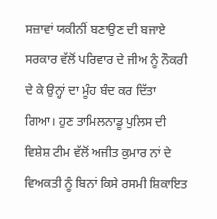ਸਜ਼ਾਵਾਂ ਯਕੀਨੀਂ ਬਣਾਉਣ ਦੀ ਬਜਾਏ ਸਰਕਾਰ ਵੱਲੋਂ ਪਰਿਵਾਰ ਦੇ ਜੀਅ ਨੂੰ ਨੌਕਰੀ ਦੇ ਕੇ ਉਨ੍ਹਾਂ ਦਾ ਮੂੰਹ ਬੰਦ ਕਰ ਦਿੱਤਾ ਗਿਆ। ਹੁਣ ਤਾਮਿਲਨਾਡੂ ਪੁਲਿਸ ਦੀ ਵਿਸ਼ੇਸ਼ ਟੀਮ ਵੱਲੋਂ ਅਜੀਤ ਕੁਮਾਰ ਨਾਂ ਦੇ ਵਿਅਕਤੀ ਨੂੰ ਬਿਨਾਂ ਕਿਸੇ ਰਸਮੀ ਸ਼ਿਕਾਇਤ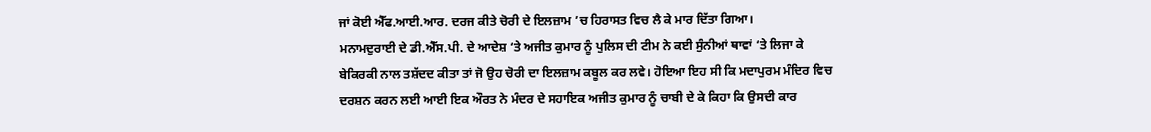ਜਾਂ ਕੋਈ ਐੱਫ.ਆਈ.ਆਰ. ਦਰਜ ਕੀਤੇ ਚੋਰੀ ਦੇ ਇਲਜ਼ਾਮ ’ਚ ਹਿਰਾਸਤ ਵਿਚ ਲੈ ਕੇ ਮਾਰ ਦਿੱਤਾ ਗਿਆ।
ਮਨਾਮਦੁਰਾਈ ਦੇ ਡੀ.ਐੱਸ.ਪੀ. ਦੇ ਆਦੇਸ਼ ‘ਤੇ ਅਜੀਤ ਕੁਮਾਰ ਨੂੰ ਪੁਲਿਸ ਦੀ ਟੀਮ ਨੇ ਕਈ ਸੁੰਨੀਆਂ ਥਾਵਾਂ ‘ਤੇ ਲਿਜਾ ਕੇ ਬੇਕਿਰਕੀ ਨਾਲ ਤਸ਼ੱਦਦ ਕੀਤਾ ਤਾਂ ਜੋ ਉਹ ਚੋਰੀ ਦਾ ਇਲਜ਼ਾਮ ਕਬੂਲ ਕਰ ਲਵੇ। ਹੋਇਆ ਇਹ ਸੀ ਕਿ ਮਦਾਪੁਰਮ ਮੰਦਿਰ ਵਿਚ ਦਰਸ਼ਨ ਕਰਨ ਲਈ ਆਈ ਇਕ ਔਰਤ ਨੇ ਮੰਦਰ ਦੇ ਸਹਾਇਕ ਅਜੀਤ ਕੁਮਾਰ ਨੂੰ ਚਾਬੀ ਦੇ ਕੇ ਕਿਹਾ ਕਿ ਉਸਦੀ ਕਾਰ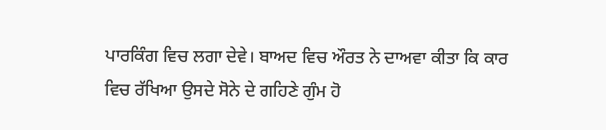ਪਾਰਕਿੰਗ ਵਿਚ ਲਗਾ ਦੇਵੇ। ਬਾਅਦ ਵਿਚ ਔਰਤ ਨੇ ਦਾਅਵਾ ਕੀਤਾ ਕਿ ਕਾਰ ਵਿਚ ਰੱਖਿਆ ਉਸਦੇ ਸੋਨੇ ਦੇ ਗਹਿਣੇ ਗੁੰਮ ਹੋ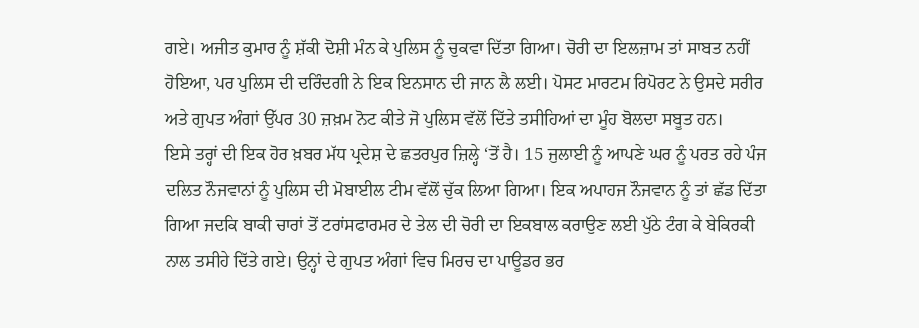ਗਏ। ਅਜੀਤ ਕੁਮਾਰ ਨੂੰ ਸ਼ੱਕੀ ਦੋਸ਼ੀ ਮੰਨ ਕੇ ਪੁਲਿਸ ਨੂੰ ਚੁਕਵਾ ਦਿੱਤਾ ਗਿਆ। ਚੋਰੀ ਦਾ ਇਲਜ਼ਾਮ ਤਾਂ ਸਾਬਤ ਨਹੀਂ ਹੋਇਆ, ਪਰ ਪੁਲਿਸ ਦੀ ਦਰਿੰਦਗੀ ਨੇ ਇਕ ਇਨਸਾਨ ਦੀ ਜਾਨ ਲੈ ਲਈ। ਪੋਸਟ ਮਾਰਟਮ ਰਿਪੋਰਟ ਨੇ ਉਸਦੇ ਸਰੀਰ ਅਤੇ ਗੁਪਤ ਅੰਗਾਂ ਉੱਪਰ 30 ਜ਼ਖ਼ਮ ਨੋਟ ਕੀਤੇ ਜੋ ਪੁਲਿਸ ਵੱਲੋਂ ਦਿੱਤੇ ਤਸੀਹਿਆਂ ਦਾ ਮੂੰਹ ਬੋਲਦਾ ਸਬੂਤ ਹਨ।
ਇਸੇ ਤਰ੍ਹਾਂ ਦੀ ਇਕ ਹੋਰ ਖ਼ਬਰ ਮੱਧ ਪ੍ਰਦੇਸ਼ ਦੇ ਛਤਰਪੁਰ ਜ਼ਿਲ੍ਹੇ ‘ਤੋਂ ਹੈ। 15 ਜੁਲਾਈ ਨੂੰ ਆਪਣੇ ਘਰ ਨੂੰ ਪਰਤ ਰਹੇ ਪੰਜ ਦਲਿਤ ਨੌਜਵਾਨਾਂ ਨੂੰ ਪੁਲਿਸ ਦੀ ਮੋਬਾਈਲ ਟੀਮ ਵੱਲੋਂ ਚੁੱਕ ਲਿਆ ਗਿਆ। ਇਕ ਅਪਾਹਜ ਨੌਜਵਾਨ ਨੂੰ ਤਾਂ ਛੱਡ ਦਿੱਤਾ ਗਿਆ ਜਦਕਿ ਬਾਕੀ ਚਾਰਾਂ ਤੋਂ ਟਰਾਂਸਫਾਰਮਰ ਦੇ ਤੇਲ ਦੀ ਚੋਰੀ ਦਾ ਇਕਬਾਲ ਕਰਾਉਣ ਲਈ ਪੁੱਠੇ ਟੰਗ ਕੇ ਬੇਕਿਰਕੀ ਨਾਲ ਤਸੀਹੇ ਦਿੱਤੇ ਗਏ। ਉਨ੍ਹਾਂ ਦੇ ਗੁਪਤ ਅੰਗਾਂ ਵਿਚ ਮਿਰਚ ਦਾ ਪਾਊਡਰ ਭਰ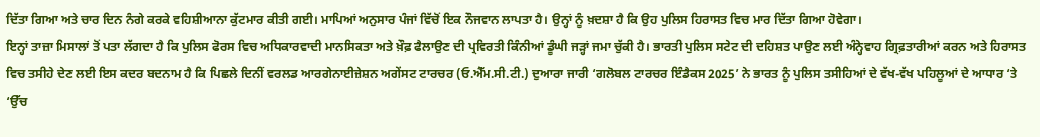ਦਿੱਤਾ ਗਿਆ ਅਤੇ ਚਾਰ ਦਿਨ ਨੰਗੇ ਕਰਕੇ ਵਹਿਸ਼ੀਆਨਾ ਕੁੱਟਮਾਰ ਕੀਤੀ ਗਈ। ਮਾਪਿਆਂ ਅਨੁਸਾਰ ਪੰਜਾਂ ਵਿੱਚੋਂ ਇਕ ਨੌਜਵਾਨ ਲਾਪਤਾ ਹੈ। ਉਨ੍ਹਾਂ ਨੂੰ ਖ਼ਦਸ਼ਾ ਹੈ ਕਿ ਉਹ ਪੁਲਿਸ ਹਿਰਾਸਤ ਵਿਚ ਮਾਰ ਦਿੱਤਾ ਗਿਆ ਹੋਵੇਗਾ।
ਇਨ੍ਹਾਂ ਤਾਜ਼ਾ ਮਿਸਾਲਾਂ ਤੋਂ ਪਤਾ ਲੱਗਦਾ ਹੈ ਕਿ ਪੁਲਿਸ ਫੋਰਸ ਵਿਚ ਅਧਿਕਾਰਵਾਦੀ ਮਾਨਸਿਕਤਾ ਅਤੇ ਖ਼ੌਫ਼ ਫੈਲਾਉਣ ਦੀ ਪ੍ਰਵਿਰਤੀ ਕਿੰਨੀਆਂ ਡੂੰਘੀ ਜੜ੍ਹਾਂ ਜਮਾ ਚੁੱਕੀ ਹੈ। ਭਾਰਤੀ ਪੁਲਿਸ ਸਟੇਟ ਦੀ ਦਹਿਸ਼ਤ ਪਾਉਣ ਲਈ ਅੰਨ੍ਹੇਵਾਹ ਗ੍ਰਿਫ਼ਤਾਰੀਆਂ ਕਰਨ ਅਤੇ ਹਿਰਾਸਤ ਵਿਚ ਤਸੀਹੇ ਦੇਣ ਲਈ ਇਸ ਕਦਰ ਬਦਨਾਮ ਹੈ ਕਿ ਪਿਛਲੇ ਦਿਨੀਂ ਵਰਲਡ ਆਰਗੇਨਾਈਜ਼ੇਸ਼ਨ ਅਗੇਂਸਟ ਟਾਰਚਰ (ਓ.ਐੱਮ.ਸੀ.ਟੀ.) ਦੁਆਰਾ ਜਾਰੀ ‘ਗਲੋਬਲ ਟਾਰਚਰ ਇੰਡੈਕਸ 2025’ ਨੇ ਭਾਰਤ ਨੂੰ ਪੁਲਿਸ ਤਸੀਹਿਆਂ ਦੇ ਵੱਖ-ਵੱਖ ਪਹਿਲੂਆਂ ਦੇ ਆਧਾਰ ‘ਤੇ ‘ਉੱਚ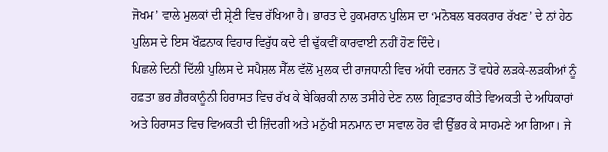ਜੋਖਮ’ ਵਾਲੇ ਮੁਲਕਾਂ ਦੀ ਸ਼੍ਰੇਣੀ ਵਿਚ ਰੱਖਿਆ ਹੈ। ਭਾਰਤ ਦੇ ਹੁਕਮਰਾਨ ਪੁਲਿਸ ਦਾ ‘ਮਨੋਬਲ ਬਰਕਰਾਰ ਰੱਖਣ’ ਦੇ ਨਾਂ ਹੇਠ ਪੁਲਿਸ ਦੇ ਇਸ ਖੌਫ਼ਨਾਕ ਵਿਹਾਰ ਵਿਰੁੱਧ ਕਦੇ ਵੀ ਢੁੱਕਵੀਂ ਕਾਰਵਾਈ ਨਹੀਂ ਹੋਣ ਦਿੰਦੇ।
ਪਿਛਲੇ ਦਿਨੀਂ ਦਿੱਲੀ ਪੁਲਿਸ ਦੇ ਸਪੈਸ਼ਲ ਸੈੱਲ ਵੱਲੋਂ ਮੁਲਕ ਦੀ ਰਾਜਧਾਨੀ ਵਿਚ ਅੱਧੀ ਦਰਜਨ ਤੋਂ ਵਧੇਰੇ ਲੜਕੇ-ਲੜਕੀਆਂ ਨੂੰ ਹਫ਼ਤਾ ਭਰ ਗ਼ੈਰਕਾਨੂੰਨੀ ਹਿਰਾਸਤ ਵਿਚ ਰੱਖ ਕੇ ਬੇਕਿਰਕੀ ਨਾਲ ਤਸੀਹੇ ਦੇਣ ਨਾਲ ਗ੍ਰਿਫ਼ਤਾਰ ਕੀਤੇ ਵਿਅਕਤੀ ਦੇ ਅਧਿਕਾਰਾਂ ਅਤੇ ਹਿਰਾਸਤ ਵਿਚ ਵਿਅਕਤੀ ਦੀ ਜ਼ਿੰਦਗੀ ਅਤੇ ਮਨੁੱਖੀ ਸਨਮਾਨ ਦਾ ਸਵਾਲ ਹੋਰ ਵੀ ਉੱਭਰ ਕੇ ਸਾਹਮਣੇ ਆ ਗਿਆ। ਜੇ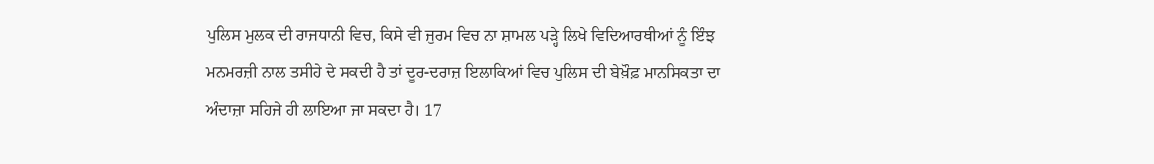ਪੁਲਿਸ ਮੁਲਕ ਦੀ ਰਾਜਧਾਨੀ ਵਿਚ, ਕਿਸੇ ਵੀ ਜੁਰਮ ਵਿਚ ਨਾ ਸ਼ਾਮਲ ਪੜ੍ਹੇ ਲਿਖੇ ਵਿਦਿਆਰਥੀਆਂ ਨੂੰ ਇੰਝ ਮਨਮਰਜ਼ੀ ਨਾਲ ਤਸੀਹੇ ਦੇ ਸਕਦੀ ਹੈ ਤਾਂ ਦੂਰ-ਦਰਾਜ਼ ਇਲਾਕਿਆਂ ਵਿਚ ਪੁਲਿਸ ਦੀ ਬੇਖ਼ੌਫ਼ ਮਾਨਸਿਕਤਾ ਦਾ ਅੰਦਾਜ਼ਾ ਸਹਿਜੇ ਹੀ ਲਾਇਆ ਜਾ ਸਕਦਾ ਹੈ। 17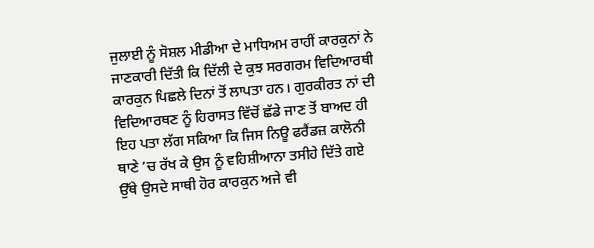ਜੁਲਾਈ ਨੂੰ ਸੋਸ਼ਲ ਮੀਡੀਆ ਦੇ ਮਾਧਿਅਮ ਰਾਹੀਂ ਕਾਰਕੁਨਾਂ ਨੇ ਜਾਣਕਾਰੀ ਦਿੱਤੀ ਕਿ ਦਿੱਲੀ ਦੇ ਕੁਝ ਸਰਗਰਮ ਵਿਦਿਆਰਥੀ ਕਾਰਕੁਨ ਪਿਛਲੇ ਦਿਨਾਂ ਤੋਂ ਲਾਪਤਾ ਹਨ। ਗੁਰਕੀਰਤ ਨਾਂ ਦੀ ਵਿਦਿਆਰਥਣ ਨੂੰ ਹਿਰਾਸਤ ਵਿੱਚੋਂ ਛੱਡੇ ਜਾਣ ਤੋਂ ਬਾਅਦ ਹੀ ਇਹ ਪਤਾ ਲੱਗ ਸਕਿਆ ਕਿ ਜਿਸ ਨਿਊ ਫਰੈਂਡਜ਼ ਕਾਲੋਨੀ ਥਾਣੇ ’ਚ ਰੱਖ ਕੇ ਉਸ ਨੂੰ ਵਹਿਸ਼ੀਆਨਾ ਤਸੀਹੇ ਦਿੱਤੇ ਗਏ ਉੱਥੇ ਉਸਦੇ ਸਾਥੀ ਹੋਰ ਕਾਰਕੁਨ ਅਜੇ ਵੀ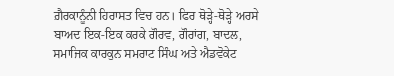ਗ਼ੈਰਕਾਨੂੰਨੀ ਹਿਰਾਸਤ ਵਿਚ ਹਨ। ਫਿਰ ਥੋੜ੍ਹੇ-ਥੋੜ੍ਹੇ ਅਰਸੇ ਬਾਅਦ ਇਕ-ਇਕ ਕਰਕੇ ਗੌਰਵ, ਗੌਰਾਂਗ, ਬਾਦਲ, ਸਮਾਜਿਕ ਕਾਰਕੁਨ ਸਮਰਾਟ ਸਿੰਘ ਅਤੇ ਐਡਵੋਕੇਟ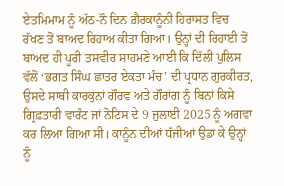ਏਤਮਿਮਾਮ ਨੂੰ ਅੱਠ-ਨੌ ਦਿਨ ਗ਼ੈਰਕਾਨੂੰਨੀ ਹਿਰਾਸਤ ਵਿਚ ਰੱਖਣ ਤੋਂ ਬਾਅਦ ਰਿਹਾਅ ਕੀਤਾ ਗਿਆ। ਉਨ੍ਹਾਂ ਦੀ ਰਿਹਾਈ ਤੋਂ ਬਾਅਦ ਹੀ ਪੂਰੀ ਤਸਵੀਰ ਸਾਹਮਣੇ ਆਈ ਕਿ ਦਿੱਲੀ ਪੁਲਿਸ ਵੱਲੋਂ ‘ਭਗਤ ਸਿੰਘ ਛਾਤਰ ਏਕਤਾ ਮੰਚ’ ਦੀ ਪ੍ਰਧਾਨ ਗੁਰਕੀਰਤ, ਉਸਦੇ ਸਾਥੀ ਕਾਰਕੁਨਾਂ ਗੌਰਵ ਅਤੇ ਗੌਰਾਂਗ ਨੂੰ ਬਿਨਾਂ ਕਿਸੇ ਗ੍ਰਿਫ਼ਤਾਰੀ ਵਾਰੰਟ ਜਾਂ ਨੋਟਿਸ ਦੇ 9 ਜੁਲਾਈ 2025 ਨੂੰ ਅਗਵਾ ਕਰ ਲਿਆ ਗਿਆ ਸੀ। ਕਾਨੂੰਨ ਦੀਆਂ ਧੱਜੀਆਂ ਉਡਾ ਕੇ ਉਨ੍ਹਾਂ ਨੂੰ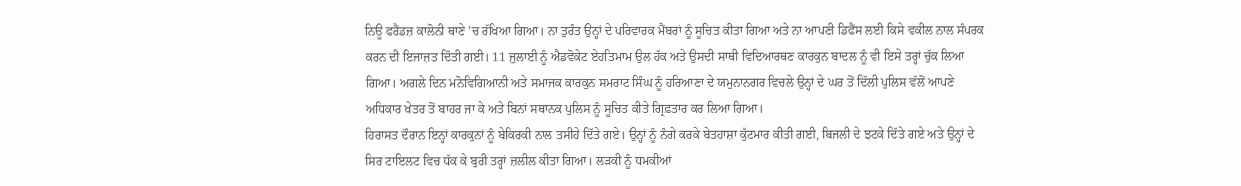ਨਿਊ ਫਰੈਂਡਜ਼ ਕਾਲੋਨੀ ਥਾਣੇ ’ਚ ਰੱਖਿਆ ਗਿਆ। ਨਾ ਤੁਰੰਤ ਉਨ੍ਹਾਂ ਦੇ ਪਰਿਵਾਰਕ ਮੈਂਬਰਾਂ ਨੂੰ ਸੂਚਿਤ ਕੀਤਾ ਗਿਆ ਅਤੇ ਨਾ ਆਪਣੀ ਡਿਫੈਂਸ ਲਈ ਕਿਸੇ ਵਕੀਲ ਨਾਲ ਸੰਪਰਕ ਕਰਨ ਦੀ ਇਜਾਜ਼ਤ ਦਿੱਤੀ ਗਈ। 11 ਜੁਲਾਈ ਨੂੰ ਐਡਵੋਕੇਟ ਏਹਤਿਮਾਮ ਉਲ ਹੱਕ ਅਤੇ ਉਸਦੀ ਸਾਥੀ ਵਿਦਿਆਰਥਣ ਕਾਰਕੁਨ ਬਾਦਲ ਨੂੰ ਵੀ ਇਸੇ ਤਰ੍ਹਾਂ ਚੁੱਕ ਲਿਆ ਗਿਆ। ਅਗਲੇ ਦਿਨ ਮਨੋਵਿਗਿਆਨੀ ਅਤੇ ਸਮਾਜਕ ਕਾਰਕੁਨ ਸਮਰਾਟ ਸਿੰਘ ਨੂੰ ਹਰਿਆਣਾ ਦੇ ਯਮੁਨਾਨਗਰ ਵਿਚਲੇ ਉਨ੍ਹਾਂ ਦੇ ਘਰ ਤੋਂ ਦਿੱਲੀ ਪੁਲਿਸ ਵੱਲੋਂ ਆਪਣੇ ਅਧਿਕਾਰ ਖੇਤਰ ਤੋਂ ਬਾਹਰ ਜਾ ਕੇ ਅਤੇ ਬਿਨਾਂ ਸਥਾਨਕ ਪੁਲਿਸ ਨੂੰ ਸੂਚਿਤ ਕੀਤੇ ਗ੍ਰਿਫ਼ਤਾਰ ਕਰ ਲਿਆ ਗਿਆ।
ਹਿਰਾਸਤ ਦੌਰਾਨ ਇਨ੍ਹਾਂ ਕਾਰਕੁਨਾਂ ਨੂੰ ਬੇਕਿਰਕੀ ਨਾਲ ਤਸੀਹੇ ਦਿੱਤੇ ਗਏ। ਉਨ੍ਹਾਂ ਨੂੰ ਨੰਗੇ ਕਰਕੇ ਬੇਤਹਾਸ਼ਾ ਕੁੱਟਮਾਰ ਕੀਤੀ ਗਈ, ਬਿਜਲੀ ਦੇ ਝਟਕੇ ਦਿੱਤੇ ਗਏ ਅਤੇ ਉਨ੍ਹਾਂ ਦੇ ਸਿਰ ਟਾਇਲਟ ਵਿਚ ਧੱਕ ਕੇ ਬੁਰੀ ਤਰ੍ਹਾਂ ਜ਼ਲੀਲ ਕੀਤਾ ਗਿਆ। ਲੜਕੀ ਨੂੰ ਧਮਕੀਆਂ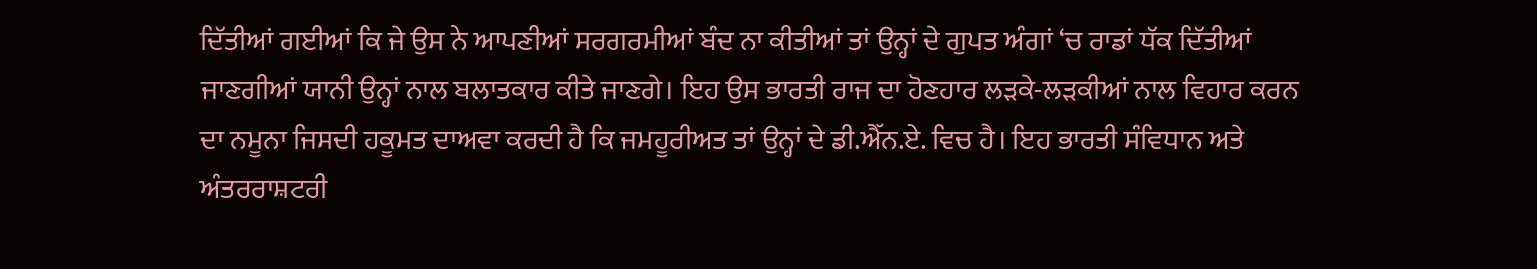ਦਿੱਤੀਆਂ ਗਈਆਂ ਕਿ ਜੇ ਉਸ ਨੇ ਆਪਣੀਆਂ ਸਰਗਰਮੀਆਂ ਬੰਦ ਨਾ ਕੀਤੀਆਂ ਤਾਂ ਉਨ੍ਹਾਂ ਦੇ ਗੁਪਤ ਅੰਗਾਂ ‘ਚ ਰਾਡਾਂ ਧੱਕ ਦਿੱਤੀਆਂ ਜਾਣਗੀਆਂ ਯਾਨੀ ਉਨ੍ਹਾਂ ਨਾਲ ਬਲਾਤਕਾਰ ਕੀਤੇ ਜਾਣਗੇ। ਇਹ ਉਸ ਭਾਰਤੀ ਰਾਜ ਦਾ ਹੋਣਹਾਰ ਲੜਕੇ-ਲੜਕੀਆਂ ਨਾਲ ਵਿਹਾਰ ਕਰਨ ਦਾ ਨਮੂਨਾ ਜਿਸਦੀ ਹਕੂਮਤ ਦਾਅਵਾ ਕਰਦੀ ਹੈ ਕਿ ਜਮਹੂਰੀਅਤ ਤਾਂ ਉਨ੍ਹਾਂ ਦੇ ਡੀ.ਐੱਨ.ਏ. ਵਿਚ ਹੈ। ਇਹ ਭਾਰਤੀ ਸੰਵਿਧਾਨ ਅਤੇ ਅੰਤਰਰਾਸ਼ਟਰੀ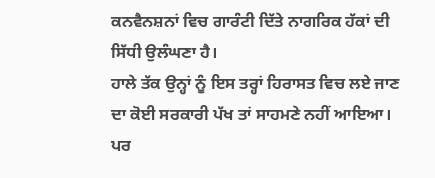ਕਨਵੈਨਸ਼ਨਾਂ ਵਿਚ ਗਾਰੰਟੀ ਦਿੱਤੇ ਨਾਗਰਿਕ ਹੱਕਾਂ ਦੀ ਸਿੱਧੀ ਉਲੰਘਣਾ ਹੈ।
ਹਾਲੇ ਤੱਕ ਉਨ੍ਹਾਂ ਨੂੰ ਇਸ ਤਰ੍ਹਾਂ ਹਿਰਾਸਤ ਵਿਚ ਲਏ ਜਾਣ ਦਾ ਕੋਈ ਸਰਕਾਰੀ ਪੱਖ ਤਾਂ ਸਾਹਮਣੇ ਨਹੀਂ ਆਇਆ। ਪਰ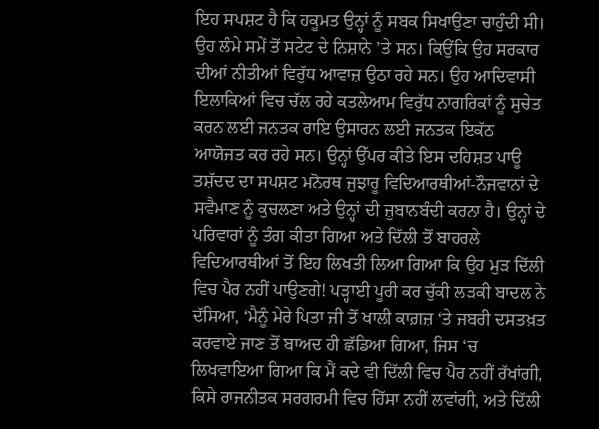ਇਹ ਸਪਸ਼ਟ ਹੈ ਕਿ ਹਕੂਮਤ ਉਨ੍ਹਾਂ ਨੂੰ ਸਬਕ ਸਿਖਾਉਣਾ ਚਾਹੁੰਦੀ ਸੀ। ਉਹ ਲੰਮੇ ਸਮੇਂ ਤੋਂ ਸਟੇਟ ਦੇ ਨਿਸ਼ਾਨੇ ’ਤੇ ਸਨ। ਕਿਉਂਕਿ ਉਹ ਸਰਕਾਰ ਦੀਆਂ ਨੀਤੀਆਂ ਵਿਰੁੱਧ ਆਵਾਜ਼ ਉਠਾ ਰਹੇ ਸਨ। ਉਹ ਆਦਿਵਾਸੀ ਇਲਾਕਿਆਂ ਵਿਚ ਚੱਲ ਰਹੇ ਕਤਲੇਆਮ ਵਿਰੁੱਧ ਨਾਗਰਿਕਾਂ ਨੂੰ ਸੁਚੇਤ ਕਰਨ ਲਈ ਜਨਤਕ ਰਾਇ ਉਸਾਰਨ ਲਈ ਜਨਤਕ ਇਕੱਠ ਆਯੋਜਤ ਕਰ ਰਹੇ ਸਨ। ਉਨ੍ਹਾਂ ਉੱਪਰ ਕੀਤੇ ਇਸ ਦਹਿਸ਼ਤ ਪਾਊ ਤਸ਼ੱਦਦ ਦਾ ਸਪਸ਼ਟ ਮਨੋਰਥ ਜੁਝਾਰੂ ਵਿਦਿਆਰਥੀਆਂ-ਨੌਜਵਾਨਾਂ ਦੇ ਸਵੈਮਾਣ ਨੂੰ ਕੁਚਲਣਾ ਅਤੇ ਉਨ੍ਹਾਂ ਦੀ ਜ਼ੁਬਾਨਬੰਦੀ ਕਰਨਾ ਹੈ। ਉਨ੍ਹਾਂ ਦੇ ਪਰਿਵਾਰਾਂ ਨੂੰ ਤੰਗ ਕੀਤਾ ਗਿਆ ਅਤੇ ਦਿੱਲੀ ਤੋਂ ਬਾਹਰਲੇ ਵਿਦਿਆਰਥੀਆਂ ਤੋਂ ਇਹ ਲਿਖਤੀ ਲਿਆ ਗਿਆ ਕਿ ਉਹ ਮੁੜ ਦਿੱਲੀ ਵਿਚ ਪੈਰ ਨਹੀਂ ਪਾਉਣਗੇ! ਪੜ੍ਹਾਈ ਪੂਰੀ ਕਰ ਚੁੱਕੀ ਲੜਕੀ ਬਾਦਲ ਨੇ ਦੱਸਿਆ, ‘ਮੈਨੂੰ ਮੇਰੇ ਪਿਤਾ ਜੀ ਤੋਂ ਖਾਲੀ ਕਾਗ਼ਜ਼ ‘ਤੇ ਜਬਰੀ ਦਸਤਖ਼ਤ ਕਰਵਾਏ ਜਾਣ ਤੋਂ ਬਾਅਦ ਹੀ ਛੱਡਿਆ ਗਿਆ, ਜਿਸ ‘ਚ ਲਿਖਵਾਇਆ ਗਿਆ ਕਿ ਮੈਂ ਕਦੇ ਵੀ ਦਿੱਲੀ ਵਿਚ ਪੈਰ ਨਹੀਂ ਰੱਖਾਂਗੀ, ਕਿਸੇ ਰਾਜਨੀਤਕ ਸਰਗਰਮੀ ਵਿਚ ਹਿੱਸਾ ਨਹੀਂ ਲਵਾਂਗੀ, ਅਤੇ ਦਿੱਲੀ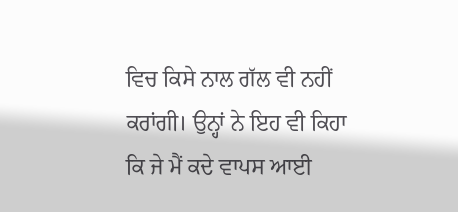ਵਿਚ ਕਿਸੇ ਨਾਲ ਗੱਲ ਵੀ ਨਹੀਂ ਕਰਾਂਗੀ। ਉਨ੍ਹਾਂ ਨੇ ਇਹ ਵੀ ਕਿਹਾ ਕਿ ਜੇ ਮੈਂ ਕਦੇ ਵਾਪਸ ਆਈ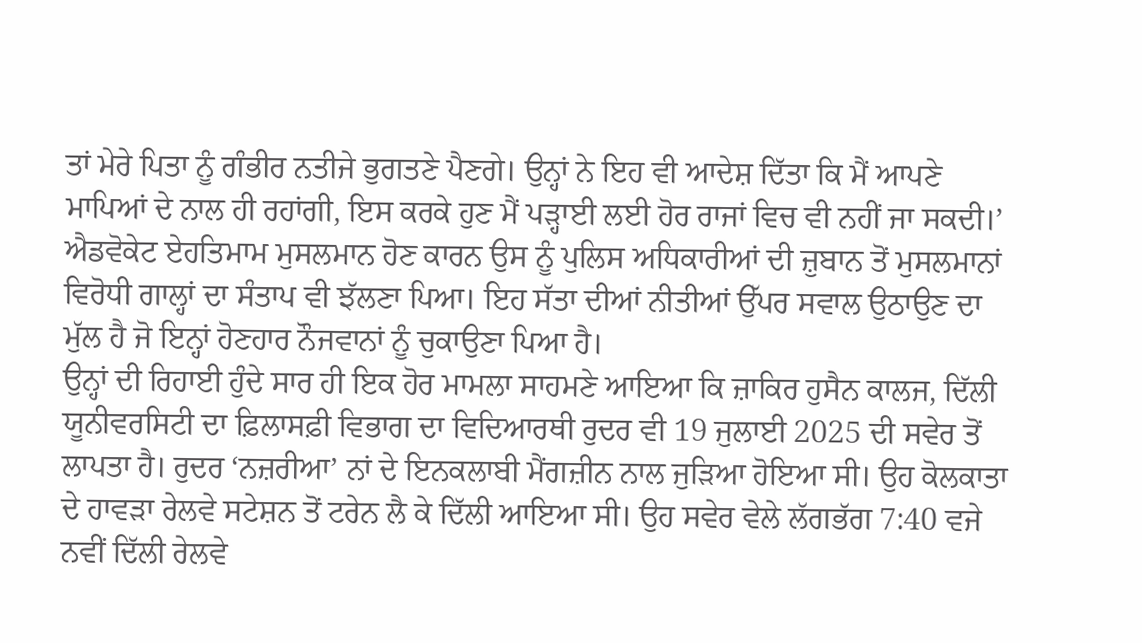ਤਾਂ ਮੇਰੇ ਪਿਤਾ ਨੂੰ ਗੰਭੀਰ ਨਤੀਜੇ ਭੁਗਤਣੇ ਪੈਣਗੇ। ਉਨ੍ਹਾਂ ਨੇ ਇਹ ਵੀ ਆਦੇਸ਼ ਦਿੱਤਾ ਕਿ ਮੈਂ ਆਪਣੇ ਮਾਪਿਆਂ ਦੇ ਨਾਲ ਹੀ ਰਹਾਂਗੀ, ਇਸ ਕਰਕੇ ਹੁਣ ਮੈਂ ਪੜ੍ਹਾਈ ਲਈ ਹੋਰ ਰਾਜਾਂ ਵਿਚ ਵੀ ਨਹੀਂ ਜਾ ਸਕਦੀ।’ ਐਡਵੋਕੇਟ ਏਹਤਿਮਾਮ ਮੁਸਲਮਾਨ ਹੋਣ ਕਾਰਨ ਉਸ ਨੂੰ ਪੁਲਿਸ ਅਧਿਕਾਰੀਆਂ ਦੀ ਜ਼ੁਬਾਨ ਤੋਂ ਮੁਸਲਮਾਨਾਂ ਵਿਰੋਧੀ ਗਾਲ੍ਹਾਂ ਦਾ ਸੰਤਾਪ ਵੀ ਝੱਲਣਾ ਪਿਆ। ਇਹ ਸੱਤਾ ਦੀਆਂ ਨੀਤੀਆਂ ਉੱਪਰ ਸਵਾਲ ਉਠਾਉਣ ਦਾ ਮੁੱਲ ਹੈ ਜੋ ਇਨ੍ਹਾਂ ਹੋਣਹਾਰ ਨੌਜਵਾਨਾਂ ਨੂੰ ਚੁਕਾਉਣਾ ਪਿਆ ਹੈ।
ਉਨ੍ਹਾਂ ਦੀ ਰਿਹਾਈ ਹੁੰਦੇ ਸਾਰ ਹੀ ਇਕ ਹੋਰ ਮਾਮਲਾ ਸਾਹਮਣੇ ਆਇਆ ਕਿ ਜ਼ਾਕਿਰ ਹੁਸੈਨ ਕਾਲਜ, ਦਿੱਲੀ ਯੂਨੀਵਰਸਿਟੀ ਦਾ ਫ਼ਿਲਾਸਫ਼ੀ ਵਿਭਾਗ ਦਾ ਵਿਦਿਆਰਥੀ ਰੁਦਰ ਵੀ 19 ਜੁਲਾਈ 2025 ਦੀ ਸਵੇਰ ਤੋਂ ਲਾਪਤਾ ਹੈ। ਰੁਦਰ ‘ਨਜ਼ਰੀਆ’ ਨਾਂ ਦੇ ਇਨਕਲਾਬੀ ਮੈਂਗਜ਼ੀਨ ਨਾਲ ਜੁੜਿਆ ਹੋਇਆ ਸੀ। ਉਹ ਕੋਲਕਾਤਾ ਦੇ ਹਾਵੜਾ ਰੇਲਵੇ ਸਟੇਸ਼ਨ ਤੋਂ ਟਰੇਨ ਲੈ ਕੇ ਦਿੱਲੀ ਆਇਆ ਸੀ। ਉਹ ਸਵੇਰ ਵੇਲੇ ਲੱਗਭੱਗ 7:40 ਵਜੇ ਨਵੀਂ ਦਿੱਲੀ ਰੇਲਵੇ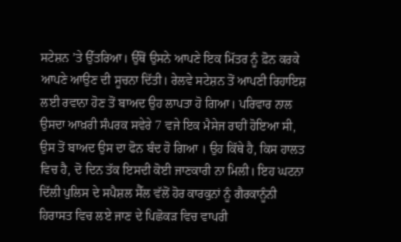ਸਟੇਸ਼ਨ ’ਤੇ ਉੱਤਰਿਆ। ਉੱਥੋਂ ਉਸਨੇ ਆਪਣੇ ਇਕ ਮਿੱਤਰ ਨੂੰ ਫ਼ੋਨ ਕਰਕੇ ਆਪਣੇ ਆਉਣ ਦੀ ਸੂਚਨਾ ਦਿੱਤੀ। ਰੇਲਵੇ ਸਟੇਸ਼ਨ ਤੋਂ ਆਪਣੀ ਰਿਹਾਇਸ਼ ਲਈ ਰਵਾਨਾ ਹੋਣ ਤੋਂ ਬਾਅਦ ਉਹ ਲਾਪਤਾ ਹੋ ਗਿਆ। ਪਰਿਵਾਰ ਨਾਲ ਉਸਦਾ ਆਖ਼ਰੀ ਸੰਪਰਕ ਸਵੇਰੇ 7 ਵਜੇ ਇਕ ਮੈਸੇਜ ਰਾਹੀਂ ਹੋਇਆ ਸੀ, ਉਸ ਤੋਂ ਬਾਅਦ ਉਸ ਦਾ ਫੋਨ ਬੰਦ ਹੋ ਗਿਆ । ਉਹ ਕਿੱਥੇ ਹੈ, ਕਿਸ ਹਾਲਤ ਵਿਚ ਹੈ, ਦੋ ਦਿਨ ਤੱਕ ਇਸਦੀ ਕੋਈ ਜਾਣਕਾਰੀ ਨਾ ਮਿਲੀ। ਇਹ ਘਟਨਾ ਦਿੱਲੀ ਪੁਲਿਸ ਦੇ ਸਪੈਸ਼ਲ ਸੈੱਲ ਵੱਲੋਂ ਹੋਰ ਕਾਰਕੁਨਾਂ ਨੂੰ ਗੈਰਕਾਨੂੰਨੀ ਹਿਰਾਸਤ ਵਿਚ ਲਏ ਜਾਣ ਦੇ ਪਿਛੋਕੜ ਵਿਚ ਵਾਪਰੀ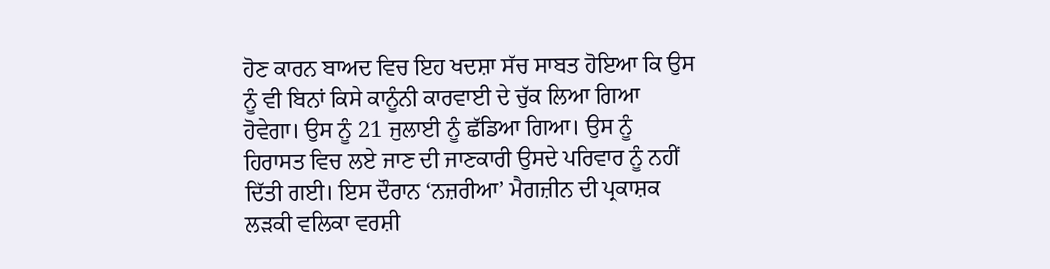ਹੋਣ ਕਾਰਨ ਬਾਅਦ ਵਿਚ ਇਹ ਖਦਸ਼ਾ ਸੱਚ ਸਾਬਤ ਹੋਇਆ ਕਿ ਉਸ ਨੂੰ ਵੀ ਬਿਨਾਂ ਕਿਸੇ ਕਾਨੂੰਨੀ ਕਾਰਵਾਈ ਦੇ ਚੁੱਕ ਲਿਆ ਗਿਆ ਹੋਵੇਗਾ। ਉਸ ਨੂੰ 21 ਜੁਲਾਈ ਨੂੰ ਛੱਡਿਆ ਗਿਆ। ਉਸ ਨੂੰ ਹਿਰਾਸਤ ਵਿਚ ਲਏ ਜਾਣ ਦੀ ਜਾਣਕਾਰੀ ਉਸਦੇ ਪਰਿਵਾਰ ਨੂੰ ਨਹੀਂ ਦਿੱਤੀ ਗਈ। ਇਸ ਦੌਰਾਨ ‘ਨਜ਼ਰੀਆ’ ਮੈਗਜ਼ੀਨ ਦੀ ਪ੍ਰਕਾਸ਼ਕ ਲੜਕੀ ਵਲਿਕਾ ਵਰਸ਼ੀ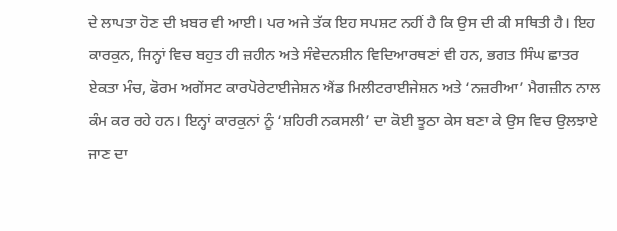ਦੇ ਲਾਪਤਾ ਹੋਣ ਦੀ ਖ਼ਬਰ ਵੀ ਆਈ। ਪਰ ਅਜੇ ਤੱਕ ਇਹ ਸਪਸ਼ਟ ਨਹੀਂ ਹੈ ਕਿ ਉਸ ਦੀ ਕੀ ਸਥਿਤੀ ਹੈ। ਇਹ ਕਾਰਕੁਨ, ਜਿਨ੍ਹਾਂ ਵਿਚ ਬਹੁਤ ਹੀ ਜ਼ਹੀਨ ਅਤੇ ਸੰਵੇਦਨਸ਼ੀਨ ਵਿਦਿਆਰਥਣਾਂ ਵੀ ਹਨ, ਭਗਤ ਸਿੰਘ ਛਾਤਰ ਏਕਤਾ ਮੰਚ, ਫੋਰਮ ਅਗੇਂਸਟ ਕਾਰਪੋਰੇਟਾਈਜੇਸ਼ਨ ਐਂਡ ਮਿਲੀਟਰਾਈਜੇਸ਼ਨ ਅਤੇ ‘ਨਜ਼ਰੀਆ’ ਮੈਗਜ਼ੀਨ ਨਾਲ ਕੰਮ ਕਰ ਰਹੇ ਹਨ। ਇਨ੍ਹਾਂ ਕਾਰਕੁਨਾਂ ਨੂੰ ‘ਸ਼ਹਿਰੀ ਨਕਸਲੀ’ ਦਾ ਕੋਈ ਝੂਠਾ ਕੇਸ ਬਣਾ ਕੇ ਉਸ ਵਿਚ ਉਲਝਾਏ ਜਾਣ ਦਾ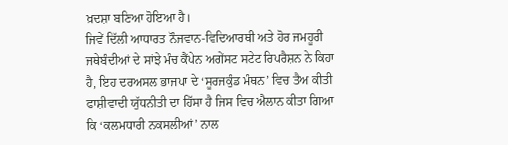ਖ਼ਦਸ਼ਾ ਬਣਿਆ ਹੋਇਆ ਹੈ।
ਜਿਵੇਂ ਦਿੱਲੀ ਆਧਾਰਤ ਨੌਜਵਾਨ-ਵਿਦਿਆਰਥੀ ਅਤੇ ਹੋਰ ਜਮਹੂਰੀ ਜਥੇਬੰਦੀਆਂ ਦੇ ਸਾਂਝੇ ਮੰਚ ਕੈਂਪੇਨ ਅਗੇਂਸਟ ਸਟੇਟ ਰਿਪਰੈਸ਼ਨ ਨੇ ਕਿਹਾ ਹੈ, ਇਹ ਦਰਅਸਲ ਭਾਜਪਾ ਦੇ ‘ਸੂਰਜਕੁੰਡ ਮੰਥਨ’ ਵਿਚ ਤੈਅ ਕੀਤੀ ਫਾਸ਼ੀਵਾਦੀ ਯੁੱਧਨੀਤੀ ਦਾ ਹਿੱਸਾ ਹੈ ਜਿਸ ਵਿਚ ਐਲਾਨ ਕੀਤਾ ਗਿਆ ਕਿ ‘ਕਲਮਧਾਰੀ ਨਕਸਲੀਆਂ’ ਨਾਲ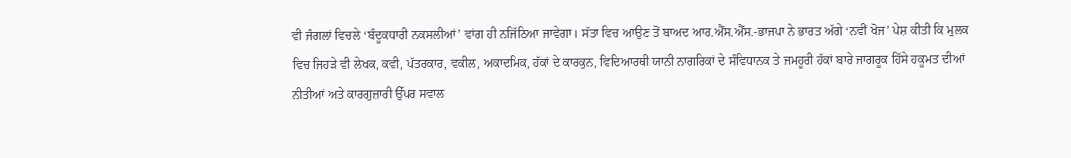ਵੀ ਜੰਗਲਾਂ ਵਿਚਲੇ ‘ਬੰਦੂਕਧਾਰੀ ਨਕਸਲੀਆਂ’ ਵਾਂਗ ਹੀ ਨਜਿੱਠਿਆ ਜਾਵੇਗਾ। ਸੱਤਾ ਵਿਚ ਆਉਣ ਤੋਂ ਬਾਅਦ ਆਰ.ਐੱਸ.ਐੱਸ.-ਭਾਜਪਾ ਨੇ ਭਾਰਤ ਅੱਗੇ ‘ਨਵੀਂ ਖੋਜ’ ਪੇਸ਼ ਕੀਤੀ ਕਿ ਮੁਲਕ ਵਿਚ ਜਿਹੜੇ ਵੀ ਲੇਖਕ, ਕਵੀ, ਪੱਤਰਕਾਰ, ਵਕੀਲ, ਅਕਾਦਮਿਕ, ਹੱਕਾਂ ਦੇ ਕਾਰਕੁਨ, ਵਿਦਿਆਰਥੀ ਯਾਨੀ ਨਾਗਰਿਕਾਂ ਦੇ ਸੰਵਿਧਾਨਕ ਤੇ ਜਮਹੂਰੀ ਹੱਕਾਂ ਬਾਰੇ ਜਾਗਰੂਕ ਹਿੱਸੇ ਹਕੂਮਤ ਦੀਆਂ ਨੀਤੀਆਂ ਅਤੇ ਕਾਰਗੁਜ਼ਾਰੀ ਉੱਪਰ ਸਵਾਲ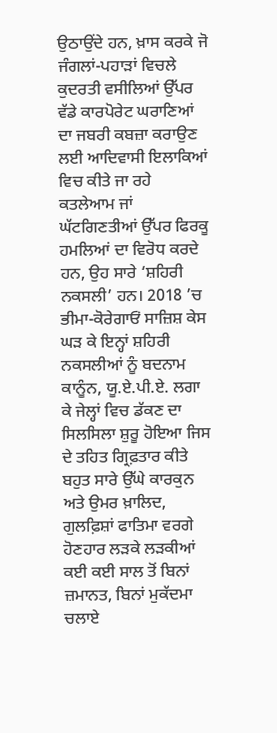ਉਠਾਉਂਦੇ ਹਨ, ਖ਼ਾਸ ਕਰਕੇ ਜੋ ਜੰਗਲਾਂ-ਪਹਾੜਾਂ ਵਿਚਲੇ ਕੁਦਰਤੀ ਵਸੀਲਿਆਂ ਉੱਪਰ ਵੱਡੇ ਕਾਰਪੋਰੇਟ ਘਰਾਣਿਆਂ ਦਾ ਜਬਰੀ ਕਬਜ਼ਾ ਕਰਾਉਣ ਲਈ ਆਦਿਵਾਸੀ ਇਲਾਕਿਆਂ ਵਿਚ ਕੀਤੇ ਜਾ ਰਹੇ ਕਤਲੇਆਮ ਜਾਂ ਘੱਟਗਿਣਤੀਆਂ ਉੱਪਰ ਫਿਰਕੂ ਹਮਲਿਆਂ ਦਾ ਵਿਰੋਧ ਕਰਦੇ ਹਨ, ਉਹ ਸਾਰੇ ‘ਸ਼ਹਿਰੀ ਨਕਸਲੀ’ ਹਨ। 2018 ’ਚ ਭੀਮਾ-ਕੋਰੇਗਾਓਂ ਸਾਜ਼ਿਸ਼ ਕੇਸ ਘੜ ਕੇ ਇਨ੍ਹਾਂ ਸ਼ਹਿਰੀ ਨਕਸਲੀਆਂ ਨੂੰ ਬਦਨਾਮ ਕਾਨੂੰਨ, ਯੂ.ਏ.ਪੀ.ਏ. ਲਗਾ ਕੇ ਜੇਲ੍ਹਾਂ ਵਿਚ ਡੱਕਣ ਦਾ ਸਿਲਸਿਲਾ ਸ਼ੁਰੂ ਹੋਇਆ ਜਿਸ ਦੇ ਤਹਿਤ ਗ੍ਰਿਫ਼ਤਾਰ ਕੀਤੇ ਬਹੁਤ ਸਾਰੇ ਉੱਘੇ ਕਾਰਕੁਨ ਅਤੇ ਉਮਰ ਖ਼ਾਲਿਦ, ਗੁਲਫ਼ਿਸ਼ਾਂ ਫਾਤਿਮਾ ਵਰਗੇ ਹੋਣਹਾਰ ਲੜਕੇ ਲੜਕੀਆਂ ਕਈ ਕਈ ਸਾਲ ਤੋਂ ਬਿਨਾਂ ਜ਼ਮਾਨਤ, ਬਿਨਾਂ ਮੁਕੱਦਮਾ ਚਲਾਏ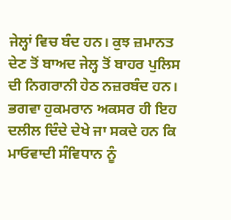ਜੇਲ੍ਹਾਂ ਵਿਚ ਬੰਦ ਹਨ। ਕੁਝ ਜ਼ਮਾਨਤ ਦੇਣ ਤੋਂ ਬਾਅਦ ਜੇਲ੍ਹ ਤੋਂ ਬਾਹਰ ਪੁਲਿਸ ਦੀ ਨਿਗਰਾਨੀ ਹੇਠ ਨਜ਼ਰਬੰਦ ਹਨ।
ਭਗਵਾ ਹੁਕਮਰਾਨ ਅਕਸਰ ਹੀ ਇਹ ਦਲੀਲ ਦਿੰਦੇ ਦੇਖੇ ਜਾ ਸਕਦੇ ਹਨ ਕਿ ਮਾਓਵਾਦੀ ਸੰਵਿਧਾਨ ਨੂੰ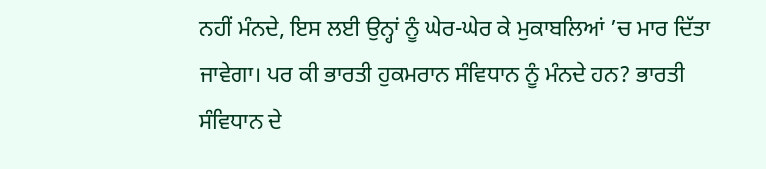ਨਹੀਂ ਮੰਨਦੇ, ਇਸ ਲਈ ਉਨ੍ਹਾਂ ਨੂੰ ਘੇਰ-ਘੇਰ ਕੇ ਮੁਕਾਬਲਿਆਂ ’ਚ ਮਾਰ ਦਿੱਤਾ ਜਾਵੇਗਾ। ਪਰ ਕੀ ਭਾਰਤੀ ਹੁਕਮਰਾਨ ਸੰਵਿਧਾਨ ਨੂੰ ਮੰਨਦੇ ਹਨ? ਭਾਰਤੀ ਸੰਵਿਧਾਨ ਦੇ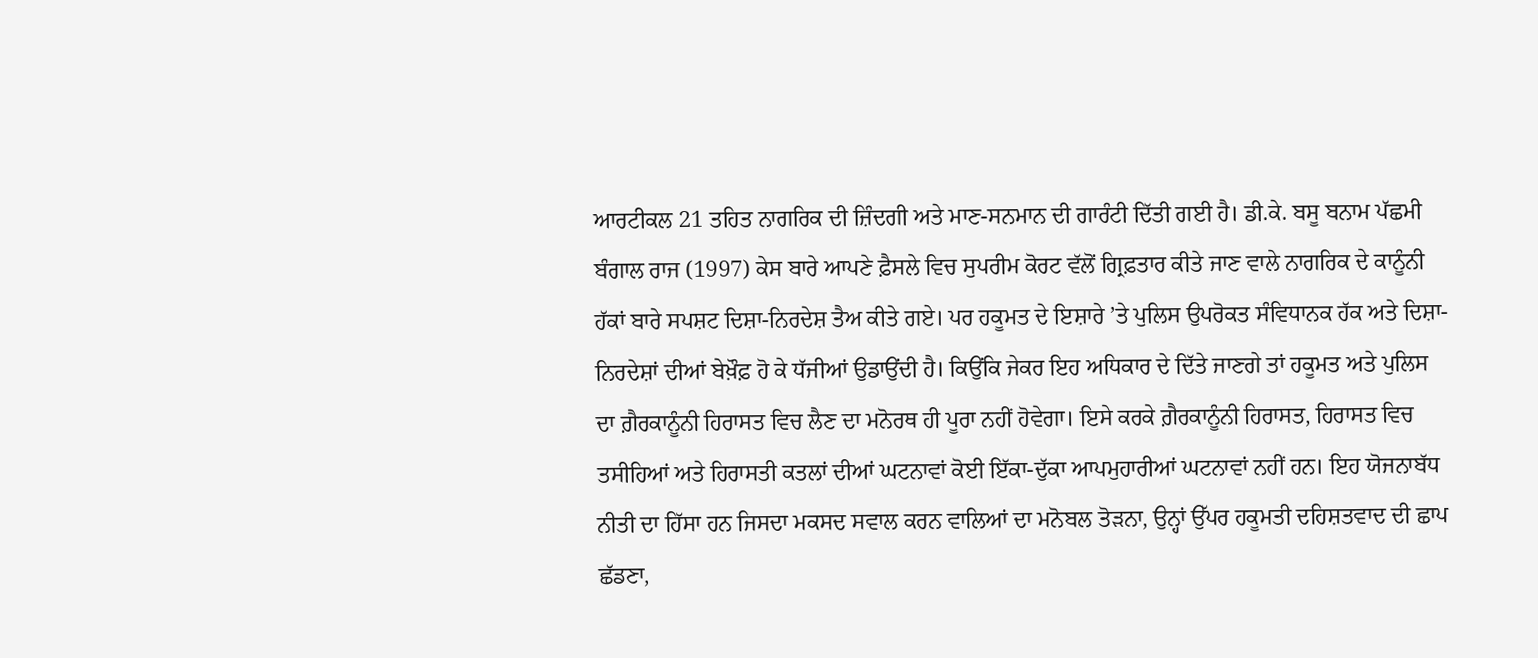ਆਰਟੀਕਲ 21 ਤਹਿਤ ਨਾਗਰਿਕ ਦੀ ਜ਼ਿੰਦਗੀ ਅਤੇ ਮਾਣ-ਸਨਮਾਨ ਦੀ ਗਾਰੰਟੀ ਦਿੱਤੀ ਗਈ ਹੈ। ਡੀ.ਕੇ. ਬਸੂ ਬਨਾਮ ਪੱਛਮੀ ਬੰਗਾਲ ਰਾਜ (1997) ਕੇਸ ਬਾਰੇ ਆਪਣੇ ਫ਼ੈਸਲੇ ਵਿਚ ਸੁਪਰੀਮ ਕੋਰਟ ਵੱਲੋਂ ਗ੍ਰਿਫ਼ਤਾਰ ਕੀਤੇ ਜਾਣ ਵਾਲੇ ਨਾਗਰਿਕ ਦੇ ਕਾਨੂੰਨੀ ਹੱਕਾਂ ਬਾਰੇ ਸਪਸ਼ਟ ਦਿਸ਼ਾ-ਨਿਰਦੇਸ਼ ਤੈਅ ਕੀਤੇ ਗਏ। ਪਰ ਹਕੂਮਤ ਦੇ ਇਸ਼ਾਰੇ ’ਤੇ ਪੁਲਿਸ ਉਪਰੋਕਤ ਸੰਵਿਧਾਨਕ ਹੱਕ ਅਤੇ ਦਿਸ਼ਾ-ਨਿਰਦੇਸ਼ਾਂ ਦੀਆਂ ਬੇਖ਼ੌਫ਼ ਹੋ ਕੇ ਧੱਜੀਆਂ ਉਡਾਉਂਦੀ ਹੈ। ਕਿਉਂਕਿ ਜੇਕਰ ਇਹ ਅਧਿਕਾਰ ਦੇ ਦਿੱਤੇ ਜਾਣਗੇ ਤਾਂ ਹਕੂਮਤ ਅਤੇ ਪੁਲਿਸ ਦਾ ਗ਼ੈਰਕਾਨੂੰਨੀ ਹਿਰਾਸਤ ਵਿਚ ਲੈਣ ਦਾ ਮਨੋਰਥ ਹੀ ਪੂਰਾ ਨਹੀਂ ਹੋਵੇਗਾ। ਇਸੇ ਕਰਕੇ ਗ਼ੈਰਕਾਨੂੰਨੀ ਹਿਰਾਸਤ, ਹਿਰਾਸਤ ਵਿਚ ਤਸੀਹਿਆਂ ਅਤੇ ਹਿਰਾਸਤੀ ਕਤਲਾਂ ਦੀਆਂ ਘਟਨਾਵਾਂ ਕੋਈ ਇੱਕਾ-ਦੁੱਕਾ ਆਪਮੁਹਾਰੀਆਂ ਘਟਨਾਵਾਂ ਨਹੀਂ ਹਨ। ਇਹ ਯੋਜਨਾਬੱਧ ਨੀਤੀ ਦਾ ਹਿੱਸਾ ਹਨ ਜਿਸਦਾ ਮਕਸਦ ਸਵਾਲ ਕਰਨ ਵਾਲਿਆਂ ਦਾ ਮਨੋਬਲ ਤੋੜਨਾ, ਉਨ੍ਹਾਂ ਉੱਪਰ ਹਕੂਮਤੀ ਦਹਿਸ਼ਤਵਾਦ ਦੀ ਛਾਪ ਛੱਡਣਾ,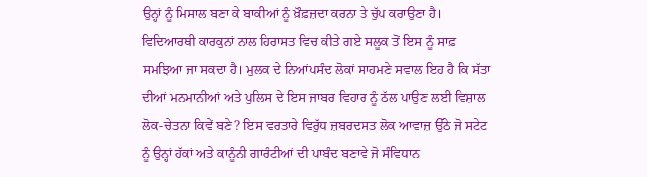ਉਨ੍ਹਾਂ ਨੂੰ ਮਿਸਾਲ ਬਣਾ ਕੇ ਬਾਕੀਆਂ ਨੂੰ ਖ਼ੌਫ਼ਜ਼ਦਾ ਕਰਨਾ ਤੇ ਚੁੱਪ ਕਰਾਉਣਾ ਹੈ। ਵਿਦਿਆਰਥੀ ਕਾਰਕੁਨਾਂ ਨਾਲ ਹਿਰਾਸਤ ਵਿਚ ਕੀਤੇ ਗਏ ਸਲੂਕ ਤੋਂ ਇਸ ਨੂੰ ਸਾਫ਼ ਸਮਝਿਆ ਜਾ ਸਕਦਾ ਹੈ। ਮੁਲਕ ਦੇ ਨਿਆਂਪਸੰਦ ਲੋਕਾਂ ਸਾਹਮਣੇ ਸਵਾਲ ਇਹ ਹੈ ਕਿ ਸੱਤਾ ਦੀਆਂ ਮਨਮਾਨੀਆਂ ਅਤੇ ਪੁਲਿਸ ਦੇ ਇਸ ਜਾਬਰ ਵਿਹਾਰ ਨੂੰ ਠੱਲ ਪਾਉਣ ਲਈ ਵਿਸ਼ਾਲ ਲੋਕ-ਚੇਤਨਾ ਕਿਵੇਂ ਬਣੇ? ਇਸ ਵਰਤਾਰੇ ਵਿਰੁੱਧ ਜ਼ਬਰਦਸਤ ਲੋਕ ਆਵਾਜ਼ ਉੱਠੇ ਜੋ ਸਟੇਟ ਨੂੰ ਉਨ੍ਹਾਂ ਹੱਕਾਂ ਅਤੇ ਕਾਨੂੰਨੀ ਗਾਰੰਟੀਆਂ ਦੀ ਪਾਬੰਦ ਬਣਾਵੇ ਜੋ ਸੰਵਿਧਾਨ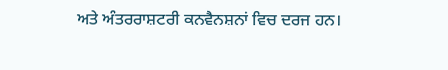ਅਤੇ ਅੰਤਰਰਾਸ਼ਟਰੀ ਕਨਵੈਨਸ਼ਨਾਂ ਵਿਚ ਦਰਜ ਹਨ।